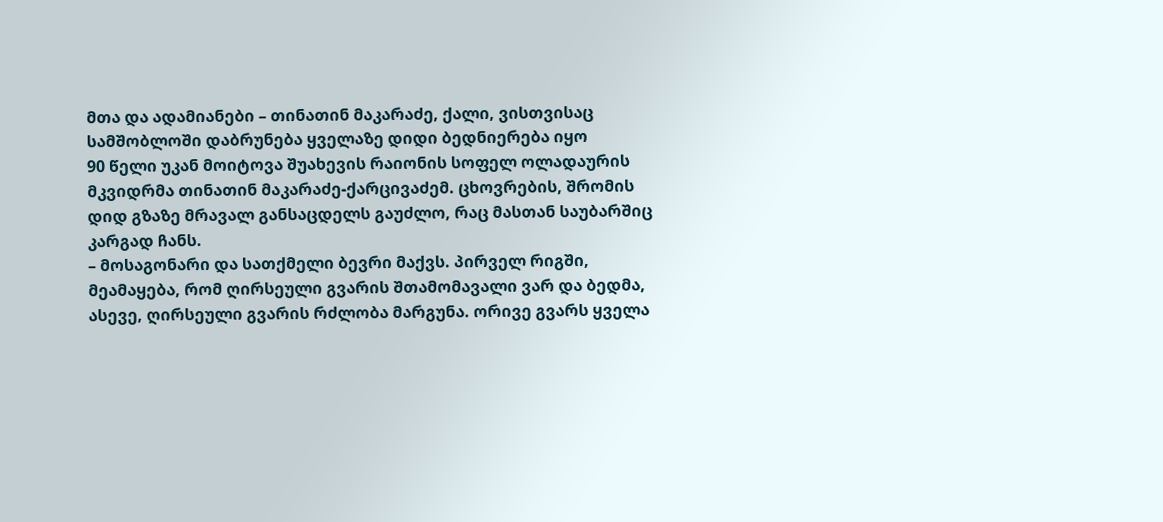მთა და ადამიანები – თინათინ მაკარაძე, ქალი, ვისთვისაც სამშობლოში დაბრუნება ყველაზე დიდი ბედნიერება იყო
90 წელი უკან მოიტოვა შუახევის რაიონის სოფელ ოლადაურის მკვიდრმა თინათინ მაკარაძე-ქარცივაძემ. ცხოვრების, შრომის დიდ გზაზე მრავალ განსაცდელს გაუძლო, რაც მასთან საუბარშიც კარგად ჩანს.
– მოსაგონარი და სათქმელი ბევრი მაქვს. პირველ რიგში, მეამაყება, რომ ღირსეული გვარის შთამომავალი ვარ და ბედმა, ასევე, ღირსეული გვარის რძლობა მარგუნა. ორივე გვარს ყველა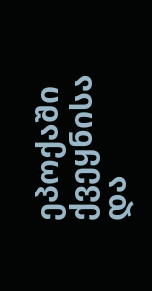ეპოქაში ქვეყნისა და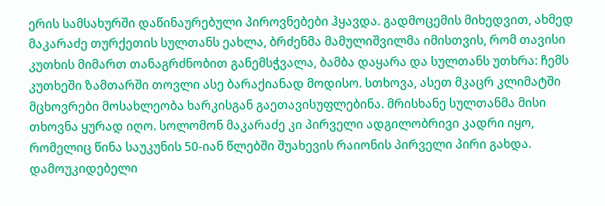ერის სამსახურში დაწინაურებული პიროვნებები ჰყავდა. გადმოცემის მიხედვით, ახმედ მაკარაძე თურქეთის სულთანს ეახლა, ბრძენმა მამულიშვილმა იმისთვის, რომ თავისი კუთხის მიმართ თანაგრძნობით განემსჭვალა, ბამბა დაყარა და სულთანს უთხრა: ჩემს კუთხეში ზამთარში თოვლი ასე ბარაქიანად მოდისო. სთხოვა, ასეთ მკაცრ კლიმატში მცხოვრები მოსახლეობა ხარკისგან გაეთავისუფლებინა. მრისხანე სულთანმა მისი თხოვნა ყურად იღო. სოლომონ მაკარაძე კი პირველი ადგილობრივი კადრი იყო, რომელიც წინა საუკუნის 50-იან წლებში შუახევის რაიონის პირველი პირი გახდა. დამოუკიდებელი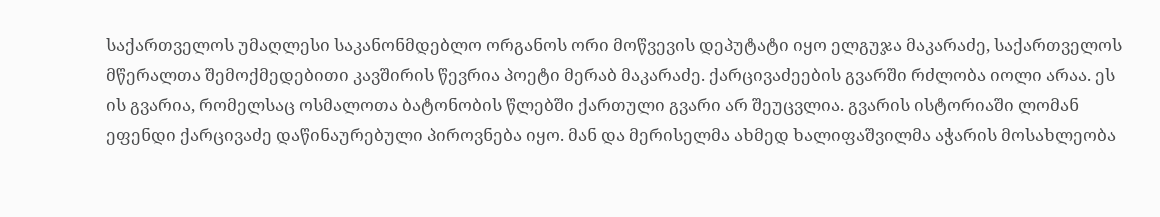საქართველოს უმაღლესი საკანონმდებლო ორგანოს ორი მოწვევის დეპუტატი იყო ელგუჯა მაკარაძე, საქართველოს მწერალთა შემოქმედებითი კავშირის წევრია პოეტი მერაბ მაკარაძე. ქარცივაძეების გვარში რძლობა იოლი არაა. ეს ის გვარია, რომელსაც ოსმალოთა ბატონობის წლებში ქართული გვარი არ შეუცვლია. გვარის ისტორიაში ლომან ეფენდი ქარცივაძე დაწინაურებული პიროვნება იყო. მან და მერისელმა ახმედ ხალიფაშვილმა აჭარის მოსახლეობა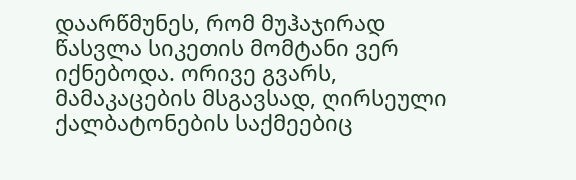დაარწმუნეს, რომ მუჰაჯირად წასვლა სიკეთის მომტანი ვერ იქნებოდა. ორივე გვარს, მამაკაცების მსგავსად, ღირსეული ქალბატონების საქმეებიც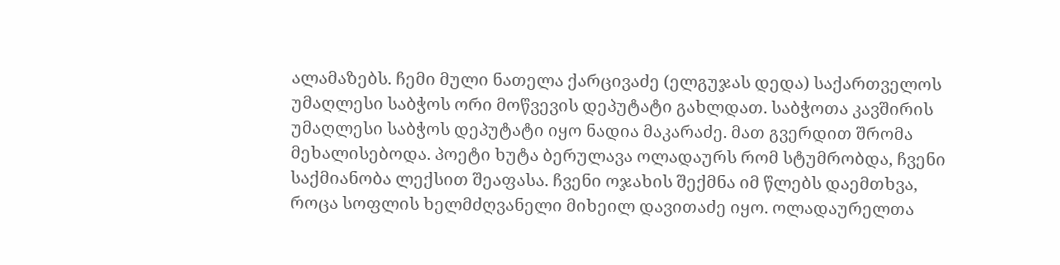ალამაზებს. ჩემი მული ნათელა ქარცივაძე (ელგუჯას დედა) საქართველოს უმაღლესი საბჭოს ორი მოწვევის დეპუტატი გახლდათ. საბჭოთა კავშირის უმაღლესი საბჭოს დეპუტატი იყო ნადია მაკარაძე. მათ გვერდით შრომა მეხალისებოდა. პოეტი ხუტა ბერულავა ოლადაურს რომ სტუმრობდა, ჩვენი საქმიანობა ლექსით შეაფასა. ჩვენი ოჯახის შექმნა იმ წლებს დაემთხვა, როცა სოფლის ხელმძღვანელი მიხეილ დავითაძე იყო. ოლადაურელთა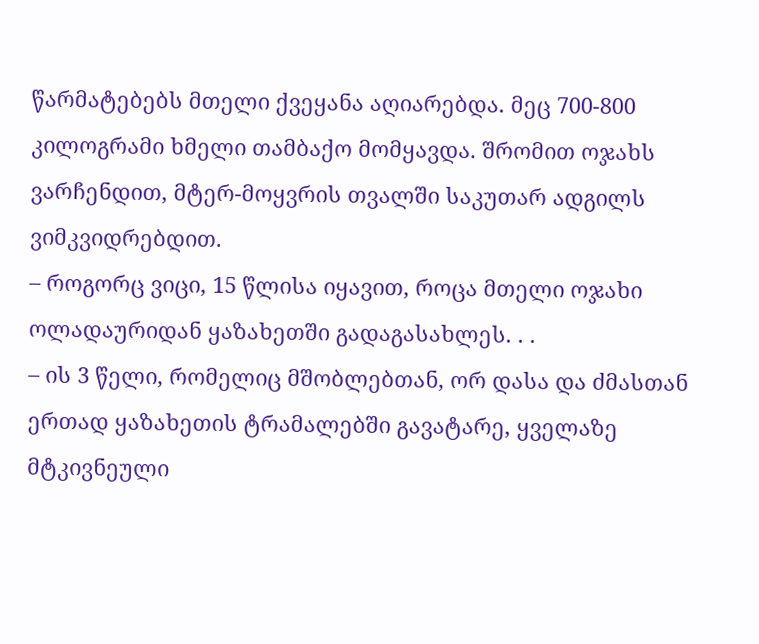წარმატებებს მთელი ქვეყანა აღიარებდა. მეც 700-800 კილოგრამი ხმელი თამბაქო მომყავდა. შრომით ოჯახს ვარჩენდით, მტერ-მოყვრის თვალში საკუთარ ადგილს ვიმკვიდრებდით.
– როგორც ვიცი, 15 წლისა იყავით, როცა მთელი ოჯახი ოლადაურიდან ყაზახეთში გადაგასახლეს. . .
– ის 3 წელი, რომელიც მშობლებთან, ორ დასა და ძმასთან ერთად ყაზახეთის ტრამალებში გავატარე, ყველაზე მტკივნეული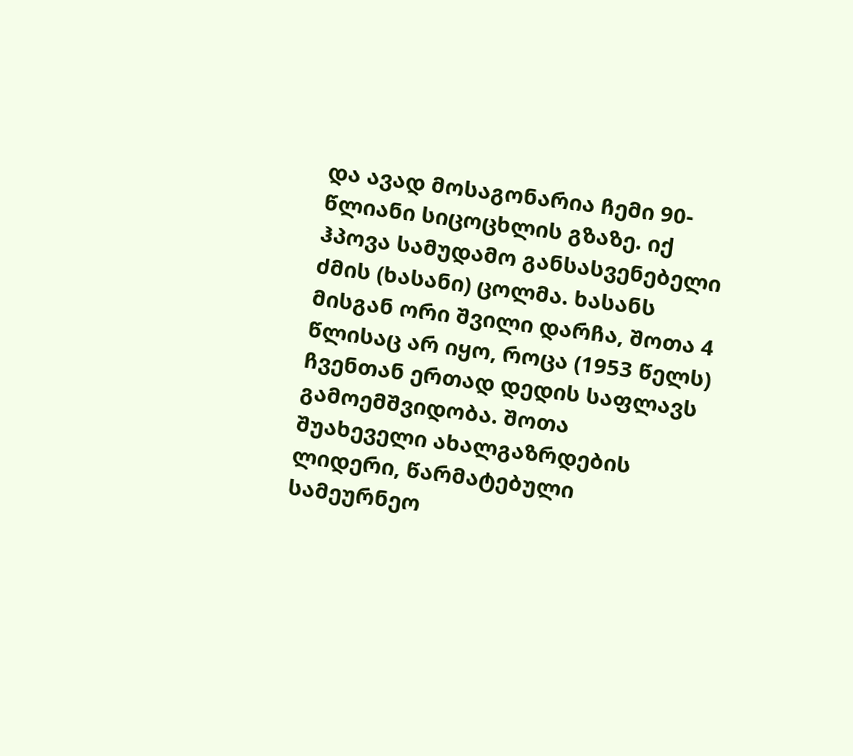და ავად მოსაგონარია ჩემი 90-წლიანი სიცოცხლის გზაზე. იქ ჰპოვა სამუდამო განსასვენებელი ძმის (ხასანი) ცოლმა. ხასანს მისგან ორი შვილი დარჩა, შოთა 4 წლისაც არ იყო, როცა (1953 წელს) ჩვენთან ერთად დედის საფლავს გამოემშვიდობა. შოთა შუახეველი ახალგაზრდების ლიდერი, წარმატებული სამეურნეო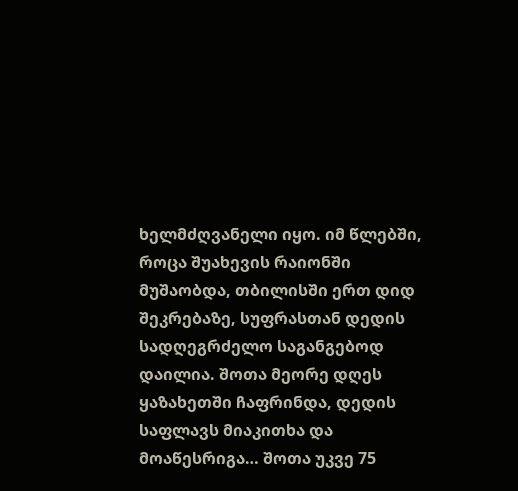ხელმძღვანელი იყო. იმ წლებში, როცა შუახევის რაიონში მუშაობდა, თბილისში ერთ დიდ შეკრებაზე, სუფრასთან დედის სადღეგრძელო საგანგებოდ დაილია. შოთა მეორე დღეს ყაზახეთში ჩაფრინდა, დედის საფლავს მიაკითხა და მოაწესრიგა… შოთა უკვე 75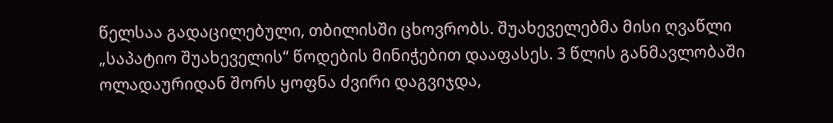წელსაა გადაცილებული, თბილისში ცხოვრობს. შუახეველებმა მისი ღვაწლი „საპატიო შუახეველის“ წოდების მინიჭებით დააფასეს. 3 წლის განმავლობაში ოლადაურიდან შორს ყოფნა ძვირი დაგვიჯდა,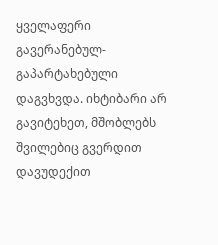ყველაფერი გავერანებულ-გაპარტახებული დაგვხვდა. იხტიბარი არ გავიტეხეთ, მშობლებს შვილებიც გვერდით დავუდექით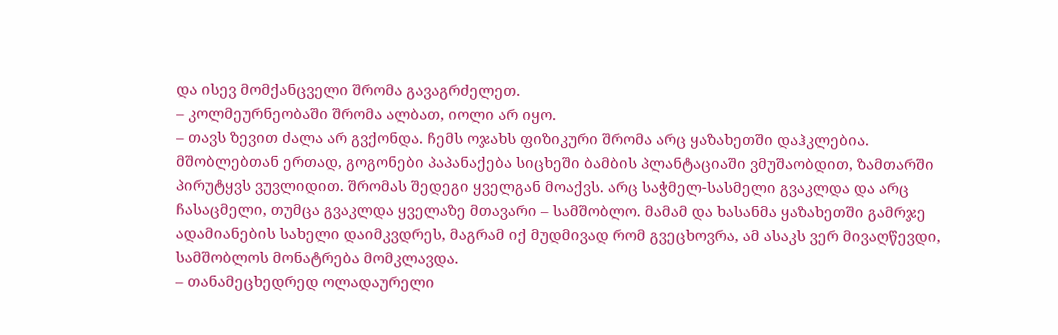და ისევ მომქანცველი შრომა გავაგრძელეთ.
– კოლმეურნეობაში შრომა ალბათ, იოლი არ იყო.
– თავს ზევით ძალა არ გვქონდა. ჩემს ოჯახს ფიზიკური შრომა არც ყაზახეთში დაჰკლებია. მშობლებთან ერთად, გოგონები პაპანაქება სიცხეში ბამბის პლანტაციაში ვმუშაობდით, ზამთარში პირუტყვს ვუვლიდით. შრომას შედეგი ყველგან მოაქვს. არც საჭმელ-სასმელი გვაკლდა და არც ჩასაცმელი, თუმცა გვაკლდა ყველაზე მთავარი – სამშობლო. მამამ და ხასანმა ყაზახეთში გამრჯე ადამიანების სახელი დაიმკვდრეს, მაგრამ იქ მუდმივად რომ გვეცხოვრა, ამ ასაკს ვერ მივაღწევდი, სამშობლოს მონატრება მომკლავდა.
– თანამეცხედრედ ოლადაურელი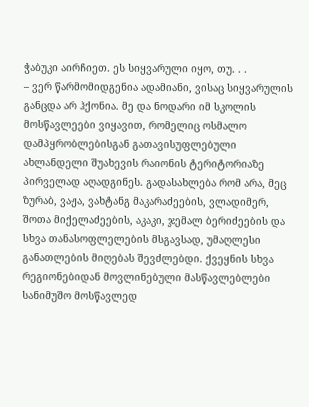ჭაბუკი აირჩიეთ. ეს სიყვარული იყო, თუ. . .
– ვერ წარმომიდგენია ადამიანი, ვისაც სიყვარულის განცდა არ ჰქონია. მე და ნოდარი იმ სკოლის მოსწავლეები ვიყავით, რომელიც ოსმალო დამპყრობლებისგან გათავისუფლებული ახლანდელი შუახევის რაიონის ტერიტორიაზე პირველად აღადგინეს. გადასახლება რომ არა, მეც ზურაბ, ვაჟა, ვახტანგ მაკარაძეების, ვლადიმერ, შოთა მიქელაძეების, აკაკი, ჯემალ ბერიძეების და სხვა თანასოფლელების მსგავსად, უმაღლესი განათლების მიღებას შევძლებდი. ქვეყნის სხვა რეგიონებიდან მოვლინებული მასწავლებლები სანიმუშო მოსწავლედ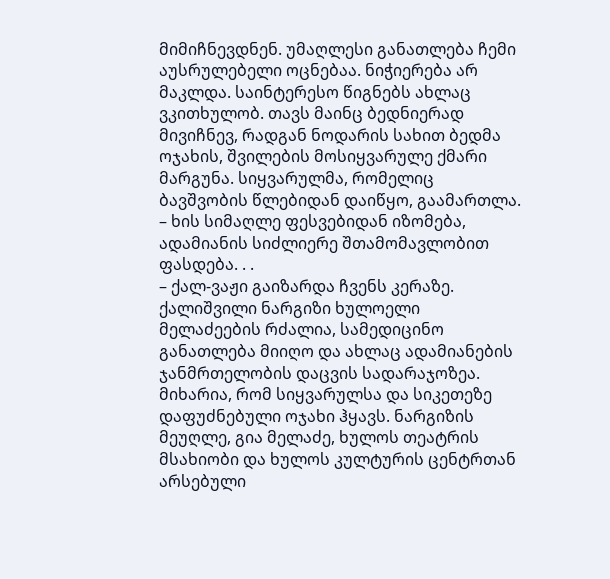მიმიჩნევდნენ. უმაღლესი განათლება ჩემი აუსრულებელი ოცნებაა. ნიჭიერება არ მაკლდა. საინტერესო წიგნებს ახლაც ვკითხულობ. თავს მაინც ბედნიერად მივიჩნევ, რადგან ნოდარის სახით ბედმა ოჯახის, შვილების მოსიყვარულე ქმარი მარგუნა. სიყვარულმა, რომელიც ბავშვობის წლებიდან დაიწყო, გაამართლა.
– ხის სიმაღლე ფესვებიდან იზომება, ადამიანის სიძლიერე შთამომავლობით ფასდება. . .
– ქალ-ვაჟი გაიზარდა ჩვენს კერაზე. ქალიშვილი ნარგიზი ხულოელი მელაძეების რძალია, სამედიცინო განათლება მიიღო და ახლაც ადამიანების ჯანმრთელობის დაცვის სადარაჯოზეა. მიხარია, რომ სიყვარულსა და სიკეთეზე დაფუძნებული ოჯახი ჰყავს. ნარგიზის მეუღლე, გია მელაძე, ხულოს თეატრის მსახიობი და ხულოს კულტურის ცენტრთან არსებული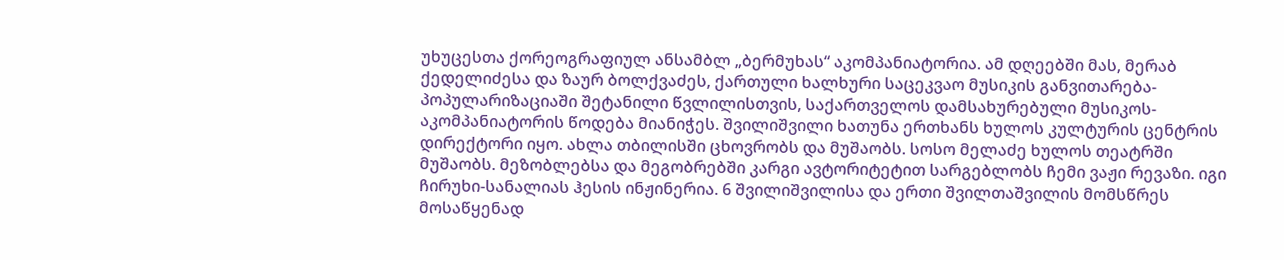უხუცესთა ქორეოგრაფიულ ანსამბლ „ბერმუხას“ აკომპანიატორია. ამ დღეებში მას, მერაბ ქედელიძესა და ზაურ ბოლქვაძეს, ქართული ხალხური საცეკვაო მუსიკის განვითარება-პოპულარიზაციაში შეტანილი წვლილისთვის, საქართველოს დამსახურებული მუსიკოს-აკომპანიატორის წოდება მიანიჭეს. შვილიშვილი ხათუნა ერთხანს ხულოს კულტურის ცენტრის დირექტორი იყო. ახლა თბილისში ცხოვრობს და მუშაობს. სოსო მელაძე ხულოს თეატრში მუშაობს. მეზობლებსა და მეგობრებში კარგი ავტორიტეტით სარგებლობს ჩემი ვაჟი რევაზი. იგი ჩირუხი-სანალიას ჰესის ინჟინერია. 6 შვილიშვილისა და ერთი შვილთაშვილის მომსწრეს მოსაწყენად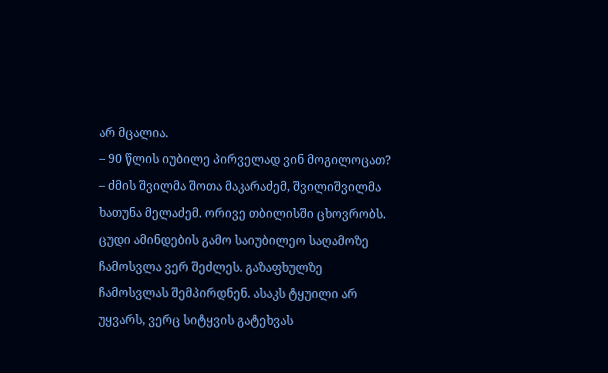არ მცალია.
– 90 წლის იუბილე პირველად ვინ მოგილოცათ?
– ძმის შვილმა შოთა მაკარაძემ, შვილიშვილმა ხათუნა მელაძემ. ორივე თბილისში ცხოვრობს. ცუდი ამინდების გამო საიუბილეო საღამოზე ჩამოსვლა ვერ შეძლეს. გაზაფხულზე ჩამოსვლას შემპირდნენ. ასაკს ტყუილი არ უყვარს, ვერც სიტყვის გატეხვას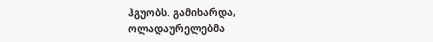ჰგუობს. გამიხარდა, ოლადაურელებმა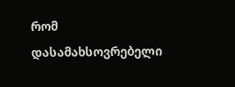რომ დასამახსოვრებელი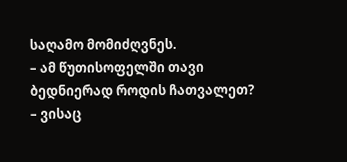საღამო მომიძღვნეს.
– ამ წუთისოფელში თავი ბედნიერად როდის ჩათვალეთ?
– ვისაც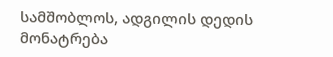სამშობლოს, ადგილის დედის მონატრება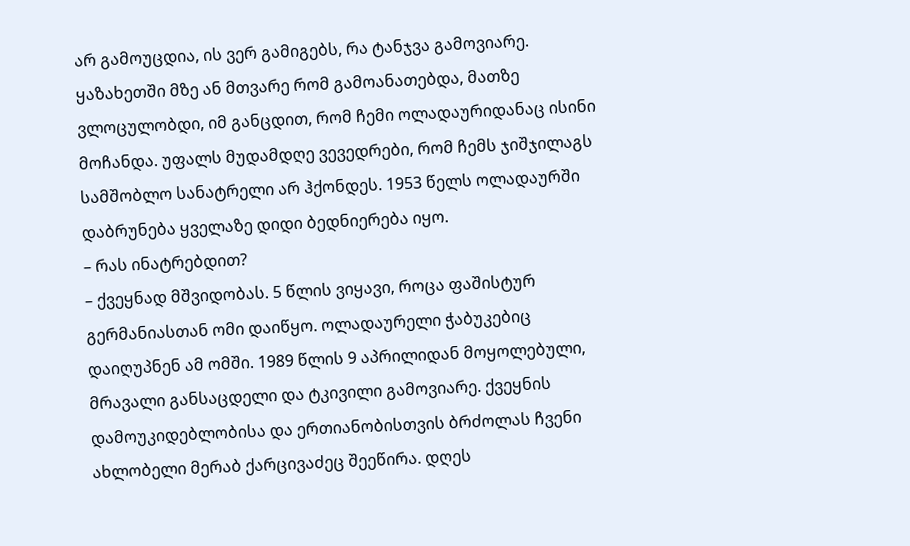არ გამოუცდია, ის ვერ გამიგებს, რა ტანჯვა გამოვიარე. ყაზახეთში მზე ან მთვარე რომ გამოანათებდა, მათზე ვლოცულობდი, იმ განცდით, რომ ჩემი ოლადაურიდანაც ისინი მოჩანდა. უფალს მუდამდღე ვევედრები, რომ ჩემს ჯიშჯილაგს სამშობლო სანატრელი არ ჰქონდეს. 1953 წელს ოლადაურში დაბრუნება ყველაზე დიდი ბედნიერება იყო.
– რას ინატრებდით?
– ქვეყნად მშვიდობას. 5 წლის ვიყავი, როცა ფაშისტურ გერმანიასთან ომი დაიწყო. ოლადაურელი ჭაბუკებიც დაიღუპნენ ამ ომში. 1989 წლის 9 აპრილიდან მოყოლებული, მრავალი განსაცდელი და ტკივილი გამოვიარე. ქვეყნის დამოუკიდებლობისა და ერთიანობისთვის ბრძოლას ჩვენი ახლობელი მერაბ ქარცივაძეც შეეწირა. დღეს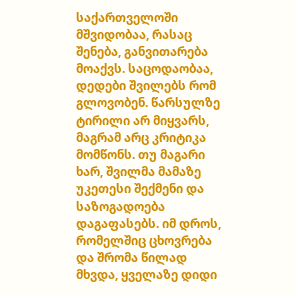საქართველოში მშვიდობაა, რასაც შენება, განვითარება მოაქვს. საცოდაობაა, დედები შვილებს რომ გლოვობენ. წარსულზე ტირილი არ მიყვარს, მაგრამ არც კრიტიკა მომწონს. თუ მაგარი ხარ, შვილმა მამაზე უკეთესი შექმენი და საზოგადოება დაგაფასებს. იმ დროს, რომელშიც ცხოვრება და შრომა წილად მხვდა, ყველაზე დიდი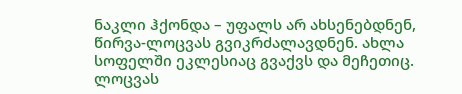ნაკლი ჰქონდა – უფალს არ ახსენებდნენ, წირვა-ლოცვას გვიკრძალავდნენ. ახლა სოფელში ეკლესიაც გვაქვს და მეჩეთიც. ლოცვას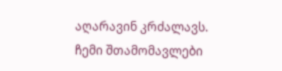აღარავინ კრძალავს. ჩემი შთამომავლები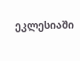ეკლესიაში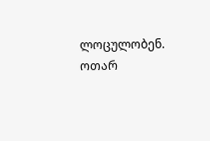ლოცულობენ.
ოთარ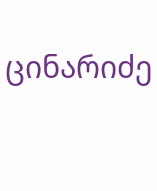ცინარიძე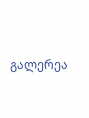გალერეა